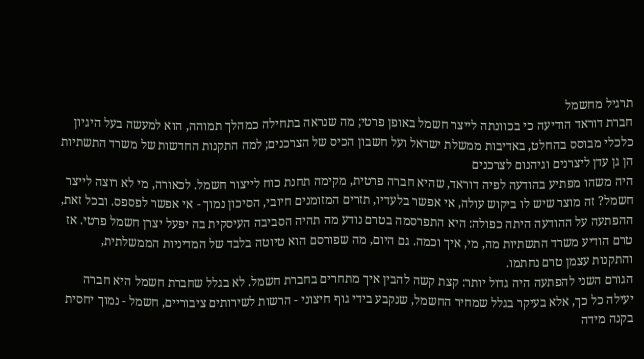תרגיל מחשמל
חברת דוראד הודיעה כי בכוונתה לייצר חשמל באופן פרטי; מה שנראה בתחילה כמהלך תמוהה, הוא למעשה בעל היגיון כלכלי מבוסס בהחלט, באדיבות ממשלת ישראל ועל חשבון הכיס של הצרכנים; למה התקנות החדשות של משרד התשתיות הן גן עדן ליצרנים וגיהנום לצרכנים
היה משהו מפתיע בהודעה לפיה דוראד, שהיא חברה פרטית, מקימה תחנת כוח לייצור חשמל. לכאורה, מי לא רוצה לייצר חשמל? זה מוצר שיש לו ביקוש עולה, אי אפשר בלעדיו, תזרים המזומנים חיובי, הסיכון נמוך - אי אפשר לפספס. ובכל זאת, ההפתעה על ההודעה היתה כפולה: היא התפרסמה בטרם נודע מה תהיה הסביבה העיסקית בה יפעל יצרן חשמל פרטי. אז טרם הודיע משרד התשתיות מה, מי, איך וכמה. גם היום, מה שפורסם הוא טיוטה בלבד של המדיניות הממשלתית, והתקנות עצמן טרם נחתמו.
הגורם השני להפתעה היה גדול יותר: קצת קשה להבין איך מתחרים בחברת חשמל. לא בגלל שחברת חשמל היא חברה יעילה כל כך, אלא בעיקר בגלל שמחיר החשמל, שנקבע בידי גוף חיצוני - הרשות לשירותים ציבוריים, חשמל - נמוך יחסית בקנה מידה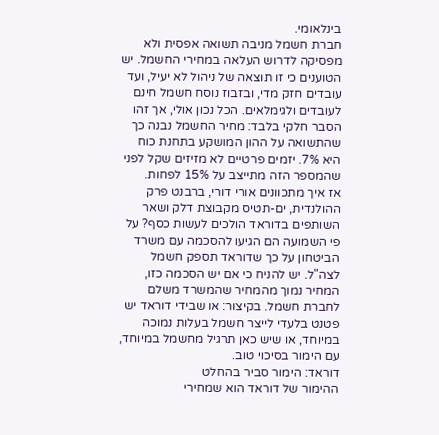בינלאומי.
חברת חשמל מניבה תשואה אפסית ולא מפסיקה לדרוש העלאה במחירי החשמל. יש הטוענים כי זו תוצאה של ניהול לא יעיל, ועד עובדים חזק מדי, ובזבוז נוסח חשמל חינם לעובדים ולגימלאים. הכל נכון אולי, אך זהו הסבר חלקי בלבד: מחיר החשמל נבנה כך שהתשואה על ההון המושקע בתחנת כוח היא 7%. יזמים פרטיים לא מזיזים שקל לפני שהמספר הזה מתייצב על 15% לפחות.
אז איך מתכוונים אורי דורי, ברבנט פרק ההולנדית, ים-תטיס מקבוצת דלק ושאר השותפים בדוראד הולכים לעשות כסף? על פי השמועה הם הגיעו להסכמה עם משרד הביטחון על כך שדוראד תספק חשמל לצה"ל. יש להניח כי אם יש הסכמה כזו, המחיר נמוך מהמחיר שהמשרד משלם לחברת חשמל. בקיצור: או שבידי דוראד יש פטנט בלעדי לייצר חשמל בעלות נמוכה במיוחד, או שיש כאן תרגיל מחשמל במיוחד, עם הימור בסיכוי טוב.
דוראד: הימור סביר בהחלט
ההימור של דוראד הוא שמחירי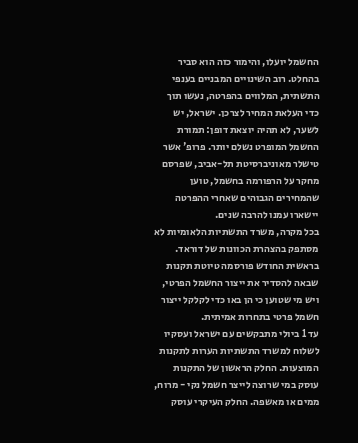החשמל יועלו, והימור כזה הוא סביר בהחלט. רוב השינויים המבניים בענפי התשתית, המלווים בהפרטה, נעשו תוך כדי העלאת המחיר לצרכן. ישראל, יש לשער, לא תהיה יוצאת דופן: תמורת החשמל המופרט נשלם יותר. פרופ' אשר טישלר מאוניברסיטת תל-אביב, שפרסם מחקר על הרפורמה בחשמל, טוען שהמחירים הגבוהים שאחרי ההפרטה יישארו עמנו להרבה שנים.
בכל מקרה, משרד התשתיות הלאומיות לא מסתפק בהצהרת הכוונות של דוראד. בראשית החודש פורסמה טיוטת תקנות שבאה להסדיר את ייצור החשמל הפרטי, ויש מי שטוען כי הן באו כדי לקלקל ייצור חשמל פרטי בתחרות אמיתית.
עד 1 ביולי מתבקשים עם ישראל ועסקיו לשלוח למשרד התשתיות הערות לתקנות המוצעות. החלק הראשון של התקנות עוסק במי שרוצה לייצר חשמל נקי - מרוח, ממים או מאשפה. החלק העיקרי עוסק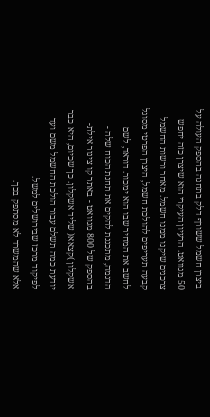ביצרן חשמל ששורף דלק בתחנה בהספק העולה על 50 מגוואט. הרעיון העיקרי הוא שיצרן כזה יחפש צרכנים שיקנו ממנו חשמל. מאחר ורשות החשמל קבעה תעריפים להולכת חשמל, היצרן הפרטי מסוגל לחשב את המחיר שבו הוא ימכור. דוראד, לשם הדגמה, מתכננת להקים את תחנת הכוח שלה - בהספק של 800 מגוואט - באתר קו צינור אילת-אשקלון )קצאא( שליד אשקלון. כך שכיום, היא כבר יודעת כמה תשלם עבור הולכת החשמל משם ועד לפיקוד מרכז שבירושלים למשל.
אלא שהמשרד לא מסתפק בכך.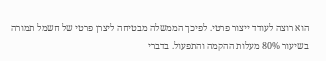הוא רוצה לעודד ייצור פרטי. לפיכך הממשלה מבטיחה ליצרן פרטי של חשמל תמורה בשיעור 80% מעלות ההקמה והתפעול. בדברי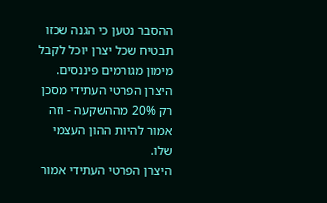ההסבר נטען כי הגנה שכזו תבטיח שכל יצרן יוכל לקבל מימון מגורמים פיננסים. היצרן הפרטי העתידי מסכן רק 20% מההשקעה - וזה אמור להיות ההון העצמי שלו.
היצרן הפרטי העתידי אמור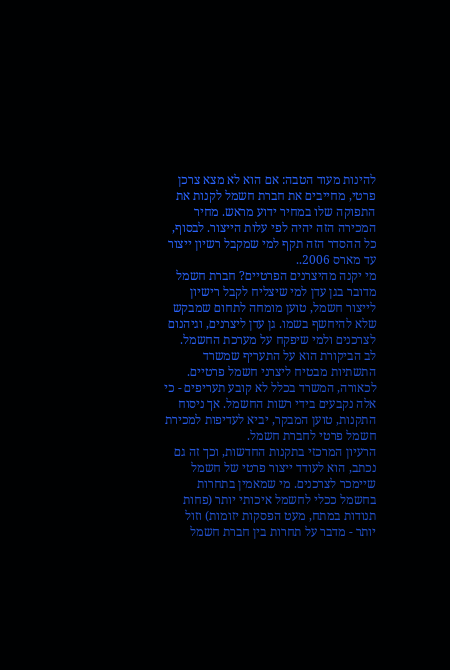להינות מעוד הטבה: אם הוא לא מצא צרכן פרטי, מחייבים את חברת חשמל לקנות את התפוקה שלו במחיר ידוע מראש. מחיר המכירה הזה יהיה לפי עלות הייצור. לבסוף, כל ההסדר הזה תקף למי שמקבל רשיון ייצור עד מארס 2006..
מי יקנה מהיצרנים הפרטיים? חברת חשמל
מדובר בגן עדן למי שיצליח לקבל רישיון לייצור חשמל, טוען מומחה לתחום שמבקש שלא להיחשף בשמו. גן עדן ליצרנים, וגיהנום לצרכנים ולמי שיפקח על מערכת החשמל.
לב הביקורת הוא על התעריף שמשרד התשתיות מבטיח ליצרני חשמל פרטיים. לכאורה, המשרד בכלל לא קובע תעריפים - כי אלה נקבעים בידי רשות החשמל. אך ניסוח התקנות, טוען המבקר, יביא לעדיפות למכירת חשמל פרטי לחברת חשמל.
הרעיון המרכזי בתקנות החדשות, וכך זה גם נכתב, הוא לעודד ייצור פרטי של חשמל שיימכר לצרכנים. מי שמאמין בתחרות בחשמל ככלי לחשמל איכותי יותר (פחות תנודות במתח, מעט הפסקות יזומות) וזול יותר - מדבר על תחרות בין חברת חשמל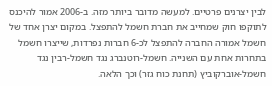לבין יצרנים פרטיים. למעשה מדובר ביותר מזה. ב-2006 אמור להיכנס לתוקפו חוק שמחייב את חברת חשמל להתפצל. במקום יצרן אחד של חשמל אמורה החברה להתפצל לכ-6 חברות נפרדות, שייצרו חשמל בתחרות אחת עם השנייה. חשמל-רוטנברג נגד חשמל-רבין נגד חשמל-אוברקוביץ (תחנת כוח גזר) וכך הלאה.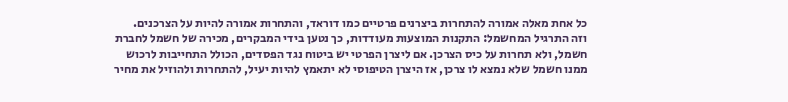כל אחת מאלה אמורה להתחרות ביצרנים פרטיים כמו דוראד, והתחרות אמורה להיות על הצרכנים.
וזה התרגיל המחשמל: התקנות המוצעות מעודדות, כך נטען בידי המבקרים, מכירה של חשמל לחברת חשמל, ולא תחרות על כיס הצרכן. אם ליצרן הפרטי יש ביטוח נגד הפסדים, הכולל התחייבות לרכוש ממנו חשמל שלא נמצא לו צרכן, אז היצרן הטיפוסי לא יתאמץ להיות יעיל, להתחרות ולהוזיל את מחיר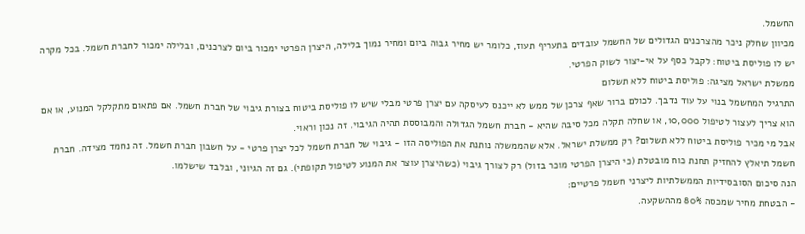החשמל.
מכיוון שחלק ניכר מהצרכנים הגדולים של החשמל עובדים בתעריף תעוז, כלומר יש מחיר גבוה ביום ומחיר נמוך בלילה, היצרן הפרטי ימכור ביום לצרכנים, ובלילה ימכור לחברת חשמל. בכל מקרה יש לו פוליסת ביטוח: לקבל כסף על אי-יצור לשוק הפרטי.
ממשלת ישראל מציגה: פוליסת ביטוח ללא תשלום
התרגיל המחשמל בנוי על עוד נדבך. לכולם ברור שאף צרכן של ממש לא ייכנס לעיסקה עם יצרן פרטי מבלי שיש לו פוליסת ביטוח בצורת גיבוי של חברת חשמל. אם פתאום מתקלקל המנוע, או אם הוא צריך לעצור לטיפול 10,000, או שחלה תקלה מכל סיבה שהיא - חברת חשמל הגדולה והמבוססת תהיה הגיבוי. זה נכון וראוי.
אבל מי מכיר פוליסת ביטוח ללא תשלום? רק ממשלת ישראל. אלא שהממשלה נותנת את הפוליסה הזו - גיבוי של חברת חשמל לכל יצרן פרטי - על חשבון חברת חשמל. זה נחמד מצידה. חברת חשמל תיאלץ להחזיק תחנת כוח מובטלת (כי היצרן הפרטי מוכר בזול) רק לצורך גיבוי (כשהיצרן עוצר את המנוע לטיפול תקופתי). גם זה הגיוני, ובלבד שישלמו.
הנה סיכום הסובסידיות הממשלתיות ליצרני חשמל פרטיים:
- הבטחת מחיר שמכסה 80% מההשקעה.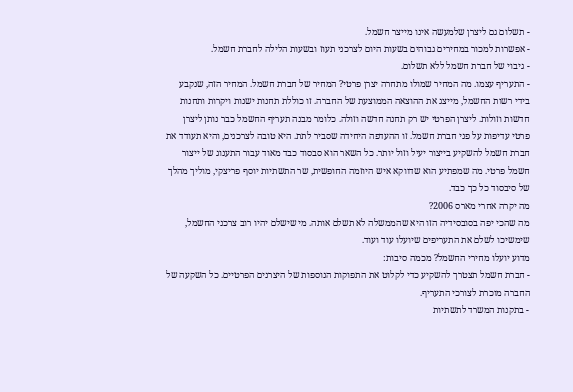- תשלום גם ליצרן שלמעשה אינו מייצר חשמל.
- אפשרות למכור במחירים גבוהים בשעות היום לצרכני תעוז ובשעות הלילה לחברת חשמל.
- גיבוי של חברת חשמל ללא תשלום.
- התעריף עצמו. מה המחיר שמולו מתחרה יצרן פרטי? המחיר של חברת חשמל. המחיר הזה, שנקבע
בידי רשות החשמל, מייצג את ההוצאה הממוצעת של החברה. זו כוללת תחנות ישנות ויקרות ותחנות
חדשות וזולות. ליצרן הפרטי יש רק תחנה חדשה וזולה. כלומר מבנה תעריף החשמל כבר נותן ליצרן פרטי עדיפות על פני חברת חשמל. זו ההעדפה היחידה שסביר לתת. היא טובה לצרכנים, והיא תעודד את חברת חשמל להשקיע בייצור יעיל וזול יותר. כל השאר הוא סבסוד כבד מאוד עבור התענוג של ייצור חשמל פרטי. מה שמפתיע הוא שדווקא איש היוזמה החופשית, שר התשתיות יוסף פריצקי, מוליך מהלך של סיבסוד כל כך כבד.
מה יקרה אחרי מארס 2006?
מה שהכי יפה בסובסידיה הזו היא שהממשלה לא תשלם אותה. מי שישלם יהיו רוב צרכני החשמל, שימשיכו לשלם את התעריפים שיועלו עוד ועוד.
מדוע יועלו מחירי החשמל? מכמה סיבות:
- חברת חשמל תצטרך להשקיע כדי לקלוט את התפוקות הנוספות של היצרנים הפרטיים. כל השקעה של החברה מוכרת לצורכי התעריף.
- בתקנות המשרד לתשתיות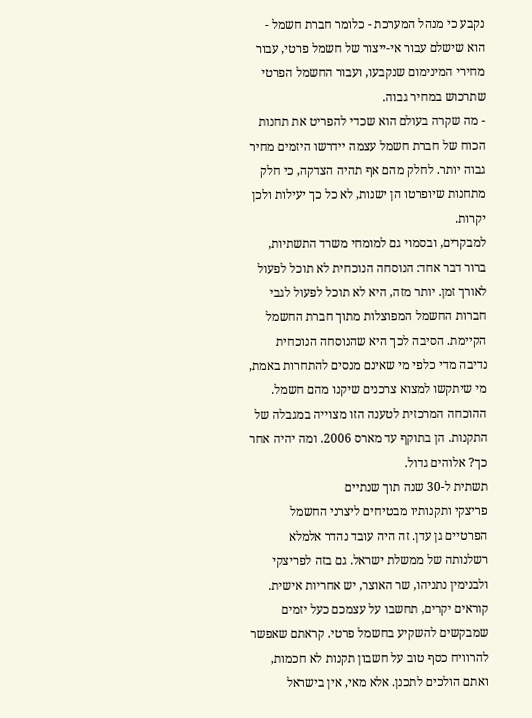נקבע כי מנהל המערכת - כלומר חברת חשמל - הוא שישלם עבור אי-ייצור של חשמל פרטי, עבור מחירי המינימום שנקבעו, ועבור החשמל הפרטי שתרכוש במחיר גבוה.
- מה שקרה בעולם הוא שכדי להפריט את תחנות הכוח של חברת חשמל עצמה יידרשו היזמים מחיר גבוה יותר. לחלק מהם אף תהיה הצדקה, כי חלק מתחנות שיופרטו הן ישנות, לא כל כך יעילות ולכן יקרות.
למבקרים, ובסמוי גם למומחי משרד התשתיות, ברור דבר אחד: הנוסחה הנוכחית לא תוכל לפעול לאורך זמן. יותר מזה, היא לא תוכל לפעול לגבי חברות החשמל המפוצלות מתוך חברת החשמל הקיימת. הסיבה לכך היא שהנוסחה הנוכחית נדיבה מדי כלפי מי שאינם מנסים להתחרות באמת, מי שיתקשו למצוא צרכנים שיקנו מהם חשמל. ההוכחה המרכזית לטענה הזו מצוייה במגבלה של התקנות. הן בתוקף עד מארס 2006. ומה יהיה אחר כך? אלוהים גדול.
תשתית ל-30 שנה תוך שנתיים
פריצקי ותקנותיו מבטיחים ליצרני החשמל הפרטיים גן עדן. זה היה עובד נהדר אלמלא רשלנותה של ממשלת ישראל. גם בזה לפריצקי ולבנימין נתניהו, שר האוצר, יש אחריות אישית.
קוראים יקרים, תחשבו על עצמכם כעל יזמים שמבקשים להשקיע בחשמל פרטי. קראתם שאפשר להרוויח כסף טוב על חשבון תקנות לא חכמות, ואתם הולכים לתכנן. אלא מאי, אין בישראל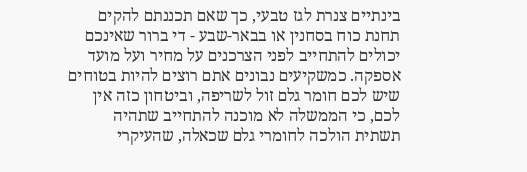בינתיים צנרת לגז טבעי, כך שאם תכננתם להקים תחנת כוח בסחנין או בבאר-שבע - די ברור שאינכם יכולים להתחייב לפני הצרכנים על מחיר ועל מועד אספקה. כמשקיעים נבונים אתם רוצים להיות בטוחים שיש לכם חומר גלם זול לשריפה, וביטחון כזה אין לכם, כי הממשלה לא מוכנה להתחייב שתהיה תשתית הולכה לחומרי גלם שכאלה, שהעיקרי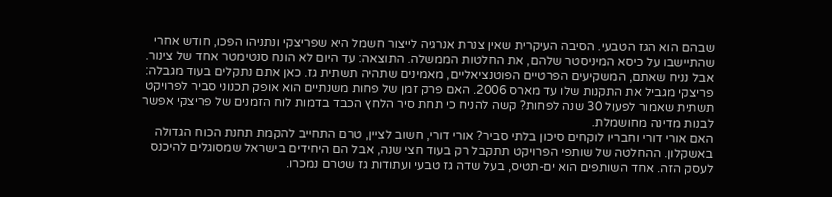שבהם הוא הגז הטבעי. הסיבה העיקרית שאין צנרת אנרגיה לייצור חשמל היא שפריצקי ונתניהו הפכו, חודש אחרי שהתיישבו על כיסא המיניסטר שלהם, את החלטות הממשלה. התוצאה: עד היום לא הונח סנטימטר אחד של צינור.
אבל נניח שאתם, המשקיעים הפרטיים הפוטנציאליים, מאמינים שתהיה תשתית גז. כאן אתם נתקלים בעוד מגבלה: פריצקי מגביל את התקנות שלו עד מארס 2006. האם פרק זמן של פחות משנתיים הוא אופק תכנוני סביר לפרויקט תשתית שאמור לפעול 30 שנה לפחות? קשה להניח כי תחת סיר הלחץ הכבד בדמות לוח הזמנים של פריצקי אפשר לבנות מדינה מחושמלת.
האם אורי דורי וחבריו לוקחים סיכון בלתי סביר? אורי דורי, חשוב לציין, טרם התחייב להקמת תחנת הכוח הגדולה באשקלון. ההחלטה של שותפי הפרויקט תתקבל רק בעוד חצי שנה, אבל הם היחידים בישראל שמסוגלים להיכנס לעסק הזה. אחד השותפים הוא ים-תטיס, בעל שדה גז טבעי ועתודות גז שטרם נמכרו.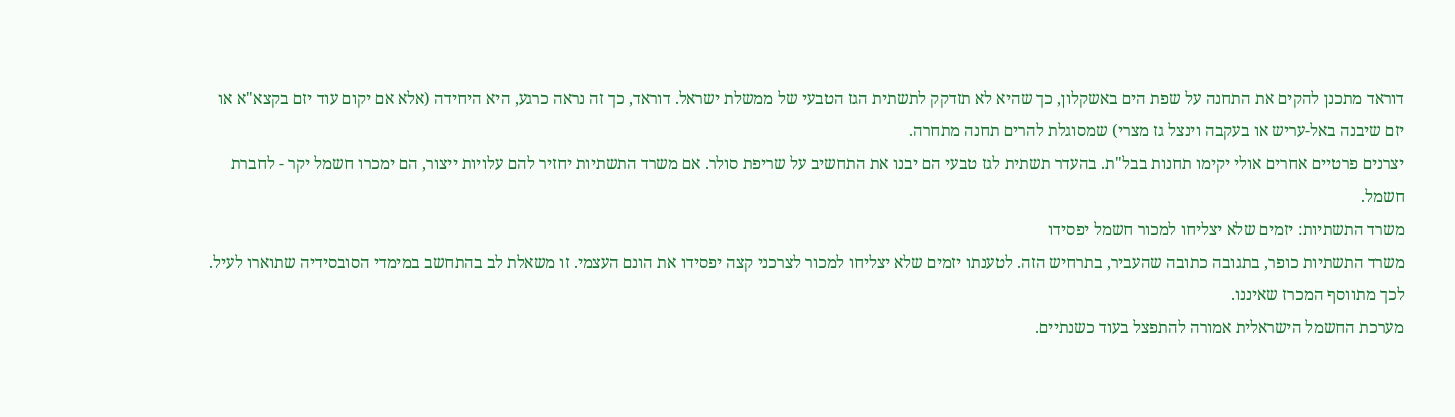דוראד מתכנן להקים את התחנה על שפת הים באשקלון, כך שהיא לא תזדקק לתשתית הגז הטבעי של ממשלת ישראל. דוראד, כך זה נראה כרגע, היא היחידה (אלא אם יקום עוד יזם בקצא"א או יזם שיבנה באל-עריש או בעקבה וינצל גז מצרי) שמסוגלת להרים תחנה מתחרה.
יצרנים פרטיים אחרים אולי יקימו תחנות בבל"ת. בהעדר תשתית לגז טבעי הם יבנו את התחשיב על שריפת סולר. אם משרד התשתיות יחזיר להם עלויות ייצור, הם ימכרו חשמל יקר - לחברת חשמל.
משרד התשתיות: יזמים שלא יצליחו למכור חשמל יפסידו
משרד התשתיות כופר, בתגובה כתובה שהעביר, בתרחיש הזה. לטענתו יזמים שלא יצליחו למכור לצרכני קצה יפסידו את הונם העצמי. זו משאלת לב בהתחשב במימדי הסובסידיה שתוארו לעיל. לכך מתווסף המכרז שאיננו.
מערכת החשמל הישראלית אמורה להתפצל בעוד כשנתיים.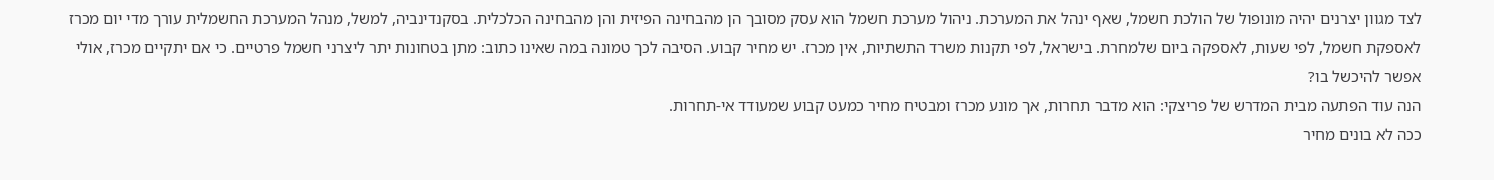לצד מגוון יצרנים יהיה מונופול של הולכת חשמל, שאף ינהל את המערכת. ניהול מערכת חשמל הוא עסק מסובך הן מהבחינה הפיזית והן מהבחינה הכלכלית. בסקנדינביה, למשל, מנהל המערכת החשמלית עורך מדי יום מכרז לאספקת חשמל, לפי שעות, לאספקה ביום שלמחרת. בישראל, לפי תקנות משרד התשתיות, אין מכרז. יש מחיר קבוע. הסיבה לכך טמונה במה שאינו כתוב: מתן בטחונות יתר ליצרני חשמל פרטיים. כי אם יתקיים מכרז, אולי אפשר להיכשל בו?
הנה עוד הפתעה מבית המדרש של פריצקי: הוא מדבר תחרות, אך מונע מכרז ומבטיח מחיר כמעט קבוע שמעודד אי-תחרות.
ככה לא בונים מחיר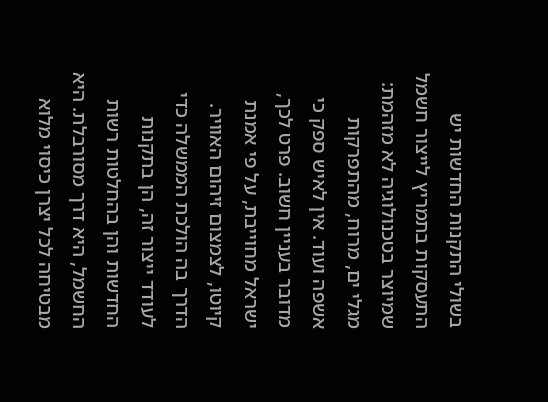בשולי התקנות החדשות יש התעסקות בתמריץ לייצור חשמל שמיוצר בטכנולוגיה לא מזהמת: מגלי ים, מרוח, מהתפרקות אשפה ועוד. אין לאיש ספק כי מדובר בעניין חשוב. פרט לכך, ישראל מחוייבת, על פי אמנת קיוטו, לצמצום זיהום האוויר.
הדרך בה הולכת הממשלה כדי לעודד ייצור זה, הן בתקנות החדשות והן בהחלטות רשות החשמל, היא דרך מסורבלת. היא מבטיחה לכל יצרן כיסוי מלוא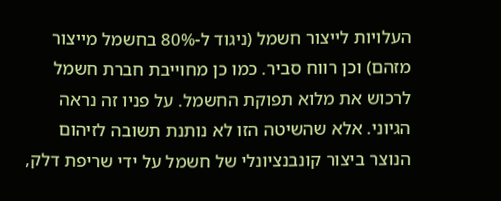העלויות לייצור חשמל (ניגוד ל-80% בחשמל מייצור מזהם) וכן רווח סביר. כמו כן מחוייבת חברת חשמל לרכוש את מלוא תפוקת החשמל. על פניו זה נראה הגיוני. אלא שהשיטה הזו לא נותנת תשובה לזיהום הנוצר ביצור קונבנציונלי של חשמל על ידי שריפת דלק,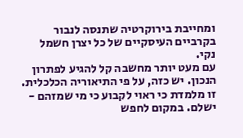ומחייבת בירוקרטיה שתנסה לנבור בקרביים העיסקיים של כל יצרן חשמל נקי.
עם מעט יותר מחשבה קל להגיע לפתרון הנכון. יש כזה, על פי התיאוריה הכלכלית. זו מלמדת כי ראוי לקבוע כי מי שמזהם - ישלם. במקום לחפש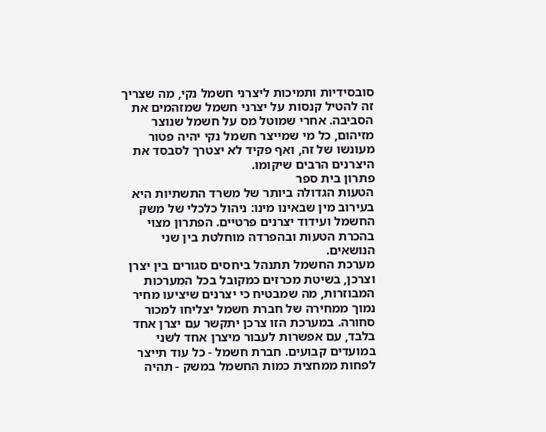סובסידיות ותמיכות ליצרני חשמל נקי, מה שצריך זה להטיל קנסות על יצרני חשמל שמזהמים את הסביבה. אחרי שמוטל מס על חשמל שנוצר מזיהום, כל מי שמייצר חשמל נקי יהיה פטור מעונשו של זה, ואף פקיד לא יצטרך לסבסד את היצרנים הרבים שיקומו.
פתרון בית ספר
הטעות הגדולה ביותר של משרד התשתיות היא בעירוב מין שבאינו מינו: ניהול כלכלי של משק החשמל ועידוד יצרנים פרטיים. הפתרון מצוי בהכרת הטעות ובהפרדה מוחלטת בין שני הנושאים.
מערכת החשמל תתנהל ביחסים סגורים בין יצרן וצרכן, בשיטת מכרזים כמקובל בכל המערכות המבוזרות, מה שמבטיח כי יצרנים שיציעו מחיר נמוך ממחירה של חברת חשמל יצליחו למכור סחורה. במערכת הזו צרכן יתקשר עם יצרן אחד בלבד, עם אפשרות לעבור מיצרן אחד לשני במועדים קבועים. חברת חשמל - כל עוד תייצר לפחות ממחצית כמות החשמל במשק - תהיה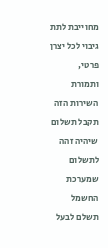מחוייבת לתת גיבוי לכל יצרן פרטי, ותמורת השירות הזה תקבל תשלום שיהיה זהה לתשלום שמערכת החשמל תשלם לבעל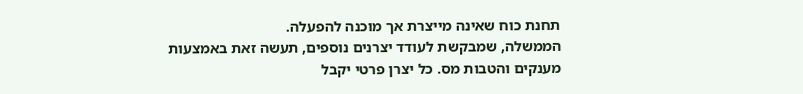תחנת כוח שאינה מייצרת אך מוכנה להפעלה.
הממשלה, שמבקשת לעודד יצרנים נוספים, תעשה זאת באמצעות מענקים והטבות מס. כל יצרן פרטי יקבל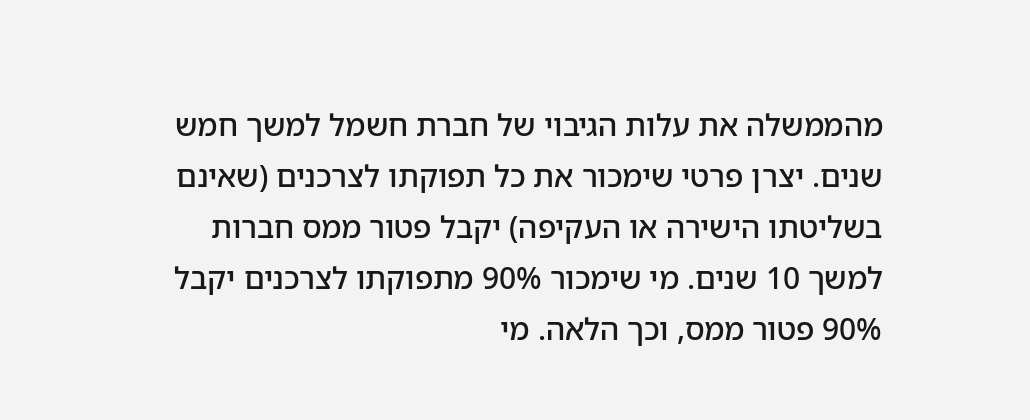מהממשלה את עלות הגיבוי של חברת חשמל למשך חמש שנים. יצרן פרטי שימכור את כל תפוקתו לצרכנים (שאינם בשליטתו הישירה או העקיפה) יקבל פטור ממס חברות למשך 10 שנים. מי שימכור 90% מתפוקתו לצרכנים יקבל 90% פטור ממס, וכך הלאה. מי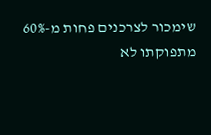שימכור לצרכנים פחות מ-60% מתפוקתו לא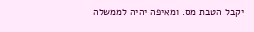יקבל הטבת מס. ומאיפה יהיה לממשלה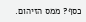כסף? ממס הזיהום.